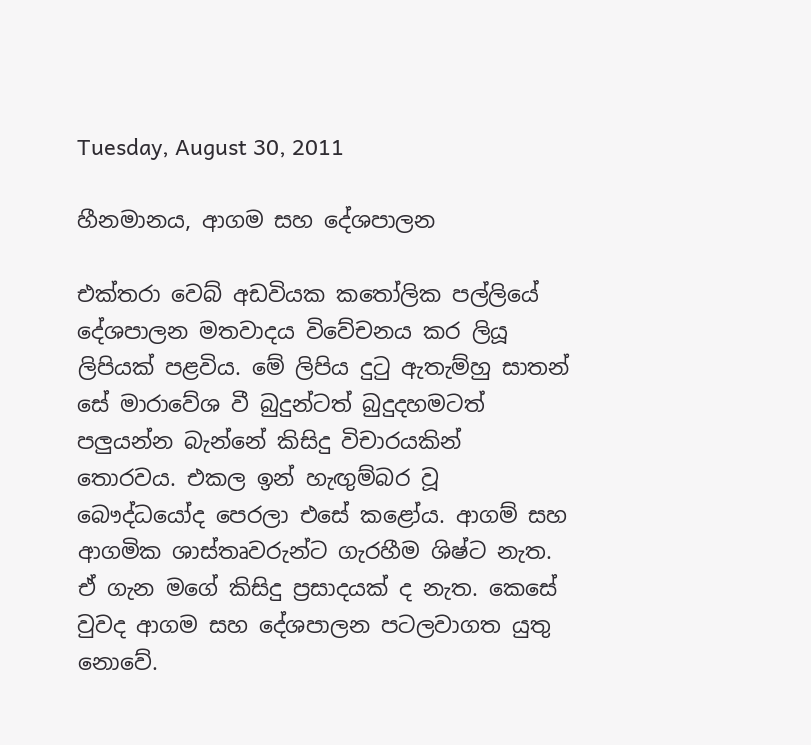Tuesday, August 30, 2011

හීනමානය, ආගම සහ දේශපාලන

එක්තරා වෙබ් අඩවියක කතෝලික පල්ලියේ දේශපාලන මතවාදය විවේචනය කර ලියූ ලිපියක් පළවිය. මේ ලිපිය දුටු ඇතැම්හු සාතන් සේ මාරාවේශ වී බුදුන්ටත් බුදුදහමටත් පලුයන්න බැන්නේ කිසිදු විචාරයකින් තොරවය. එකල ඉන් හැඟුම්බර වූ බෞද්ධයෝද පෙරලා එසේ කළෝය. ආගම් සහ ආගමික ශාස්තෘවරුන්ට ගැරහීම ශිෂ්ට නැත. ඒ ගැන මගේ කිසිදු ප්‍රසාදයක් ද නැත. කෙසේ වුවද ආගම සහ දේශපාලන පටලවාගත යුතු නොවේ.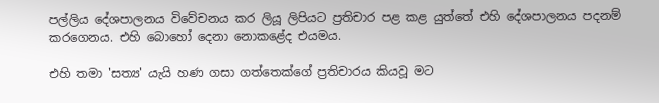පල්ලිය දේශපාලනය විවේචනය කර ලියූ ලිපියට ප්‍රතිචාර පළ කළ යුත්තේ එහි දේශපාලනය පදනම් කරගෙනය. එහි බොහෝ දෙනා නොකළේද එයමය.

එහි තමා 'සත්‍ය' යැයි හණ ගසා ගත්තෙක්ගේ ප්‍රතිචාරය කියවූ මට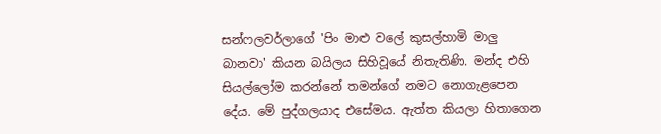සන්ෆලවර්ලාගේ 'පිං මාළු වලේ කුසල්හාමි මාලු බානවා' කියන බයිලය සිහිවූයේ නිතැතිණි. මන්ද එහි සියල්ලෝම කරන්නේ තමන්ගේ නමට නොගැළපෙන දේය. මේ පුද්ගලයාද එසේමය. ඇත්ත කියලා හිතාගෙන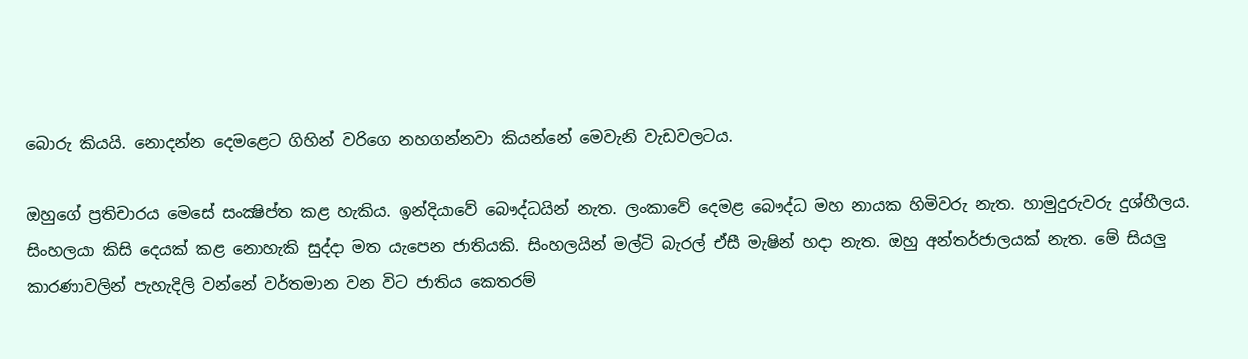බොරු කියයි. නොදන්න දෙමළෙට ගිහින් වරිගෙ නහගන්නවා කියන්නේ මෙවැනි වැඩවලටය.

ඔහුගේ ප්‍රතිචාරය මෙසේ සංක්‍ෂිප්ත කළ හැකිය. ඉන්දියාවේ බෞද්ධයින් නැත. ලංකාවේ දෙමළ බෞද්ධ මහ නායක හිමිවරු නැත. හාමුදුරුවරු දුශ්හීලය. සිංහලයා කිසි දෙයක් කළ නොහැකි සුද්දා මත යැපෙන ජාතියකි. සිංහලයින් මල්ටි බැරල් ඒසී මැෂින් හදා නැත. ඔහු අන්තර්ජාලයක් නැත. මේ සියලු කාරණාවලින් පැහැදිලි වන්නේ වර්තමාන වන විට ජාතිය කෙතරම්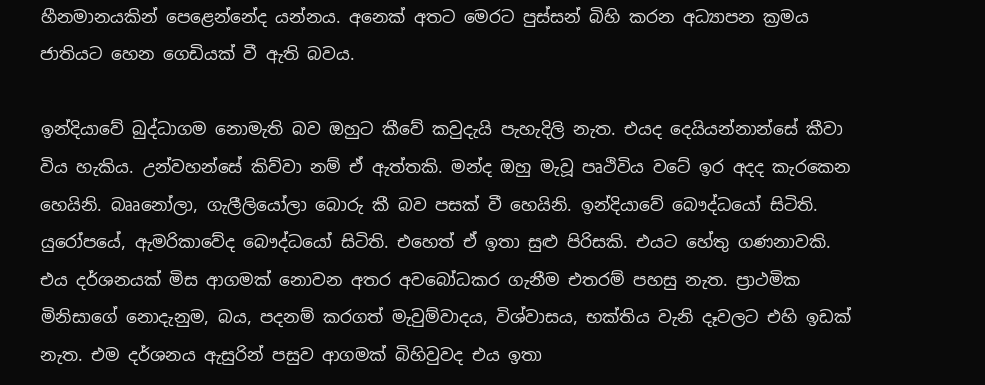හීනමානයකින් පෙළෙන්නේද යන්නය. අනෙක් අතට මෙරට පුස්සන් බිහි කරන අධ්‍යාපන ක්‍රමය ජාතියට හෙන ගෙඩියක් වී ඇති බවය.

ඉන්දියාවේ බුද්ධාගම නොමැති බව ඔහුට කීවේ කවුදැයි පැහැදිලි නැත. එයද දෙයියන්නාන්සේ කීවා විය හැකිය. උන්වහන්සේ කිව්වා නම් ඒ ඇත්තකි. මන්ද ඔහු මැවූ පෘථිවිය වටේ ඉර අදද කැරකෙන හෙයිනි. බෲනෝලා, ගැලීලියෝලා බොරු කී බව පසක් වී හෙයිනි. ඉන්දියාවේ බෞද්ධයෝ සිටිති. යුරෝපයේ, ඇමරිකාවේද බෞද්ධයෝ සිටිති. එහෙත් ඒ ඉතා සුළු පිරිසකි. එයට හේතු ගණනාවකි. එය දර්ශනයක් මිස ආගමක් නොවන අතර අවබෝධකර ගැනීම එතරම් පහසු නැත. ප්‍රාථමික මිනිසාගේ නොදැනුම, බය, පදනම් කරගත් මැවුම්වාදය, විශ්වාසය, භක්තිය වැනි දෑවලට එහි ඉඩක් නැත. එම දර්ශනය ඇසුරින් පසුව ආගමක් බිහිවුවද එය ඉතා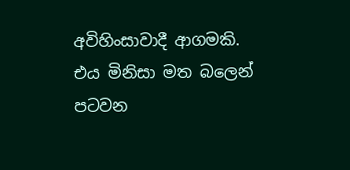අවිහිංසාවාදී ආගමකි. එය මිනිසා මත බලෙන් පටවන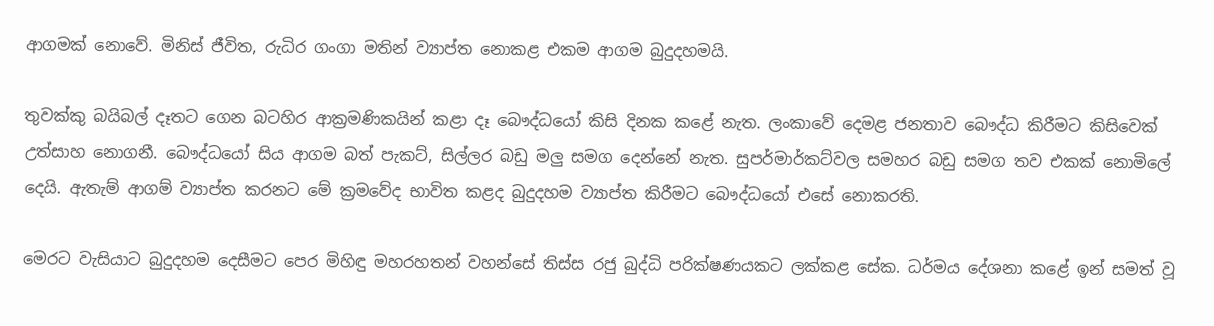ආගමක් නොවේ. මිනිස් ජීවිත, රුධිර ගංගා මතින් ව්‍යාප්ත නොකළ එකම ආගම බුදුදහමයි.

තුවක්කු බයිබල් දෑතට ගෙන බටහිර ආක්‍රමණිකයින් කළා දෑ බෞද්ධයෝ කිසි දිනක කළේ නැත. ලංකාවේ දෙමළ ජනතාව බෞද්ධ කිරීමට කිසිවෙක් උත්සාහ නොගනී. බෞද්ධයෝ සිය ආගම බත් පැකට්, සිල්ලර බඩු මලු සමග දෙන්නේ නැත. සුපර්මාර්කට්වල සමහර බඩු සමග තව එකක් නොමිලේ දෙයි. ඇතැම් ආගම් ව්‍යාප්ත කරනට මේ ක්‍රමවේද භාවිත කළද බුදුදහම ව්‍යාප්ත කිරීමට බෞද්ධයෝ එසේ නොකරති.

මෙරට වැසියාට බුදුදහම දෙසීමට පෙර මිහිඳු මහරහතන් වහන්සේ තිස්ස රජු බුද්ධි පරික්ෂණයකට ලක්කළ සේක. ධර්මය දේශනා කළේ ඉන් සමත් වූ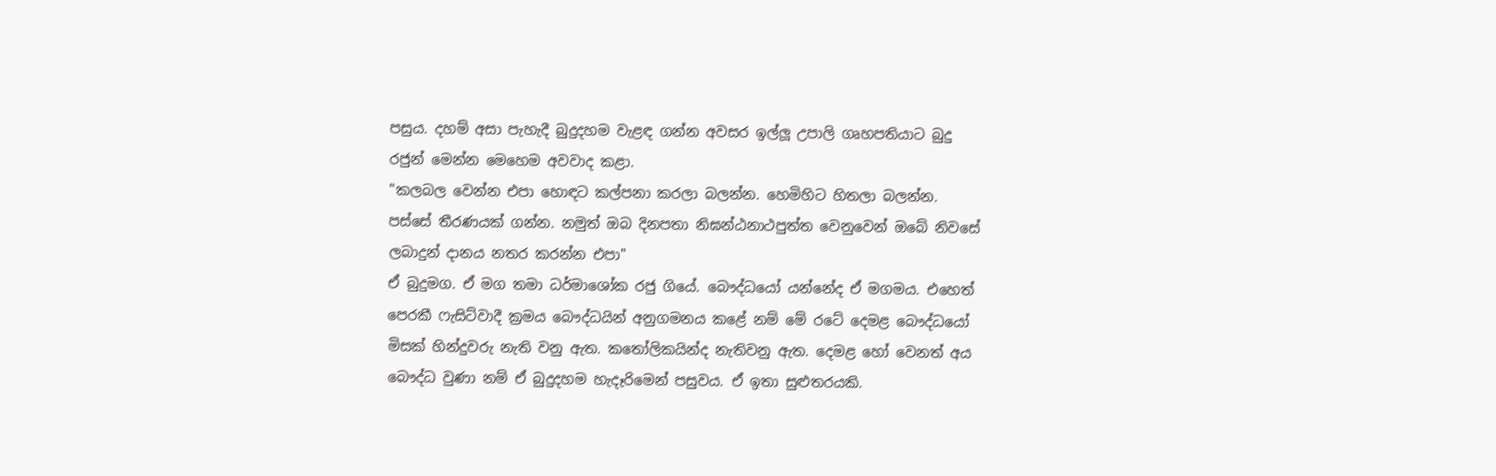පසුය. දහම් අසා පැහැදී බුදුදහම වැළඳ ගන්න අවසර ඉල්ලූ උපාලි ගෘහපතියාට බුදු රජුන් මෙන්න මෙහෙම අවවාද කළා.
"කලබල වෙන්න එපා හොඳට කල්පනා කරලා බලන්න. හෙමිහිට හිතලා බලන්න. පස්සේ තීරණයක් ගන්න. නමුත් ඔබ දිනපතා නිඝන්ඨනාථපුත්ත වෙනුවෙන් ඔබේ නිවසේ ලබාදුන් දානය නතර කරන්න එපා"
ඒ බුදුමග. ඒ මග තමා ධර්මාශෝක රජු ගියේ. බෞද්ධයෝ යන්නේද ඒ මගමය. එහෙත් පෙරකී ෆැසිට්වාදී ක්‍රමය බෞද්ධයින් අනුගමනය කළේ නම් මේ රටේ දෙමළ බෞද්ධයෝ මිසක් හින්දුවරු නැති වනු ඇත. කතෝලිකයින්ද නැතිවනු ඇත. දෙමළ හෝ වෙනත් අය බෞද්ධ වුණා නම් ඒ බුදුදහම හැදෑරිමෙන් පසුවය. ඒ ඉතා සුළුතරයකි.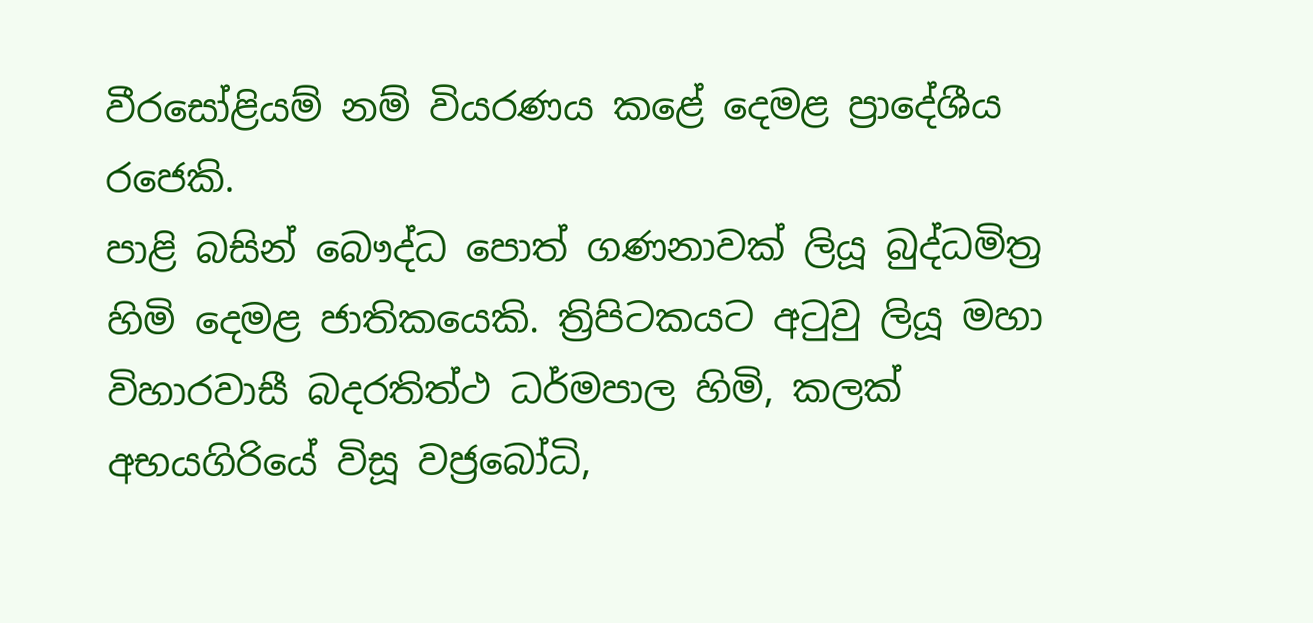වීරසෝළියම් නම් වියරණය කළේ දෙමළ ප්‍රාදේශීය රජෙකි.
පාළි බසින් බෞද්ධ පොත් ගණනාවක් ලියූ බුද්ධමිත්‍ර හිමි දෙමළ ජාතිකයෙකි. ත්‍රිපිටකයට අටුවු ලියූ මහා විහාරවාසී බදරතිත්ථ ධර්මපාල හිමි, කලක් අභයගිරියේ විසූ වජ්‍රබෝධි,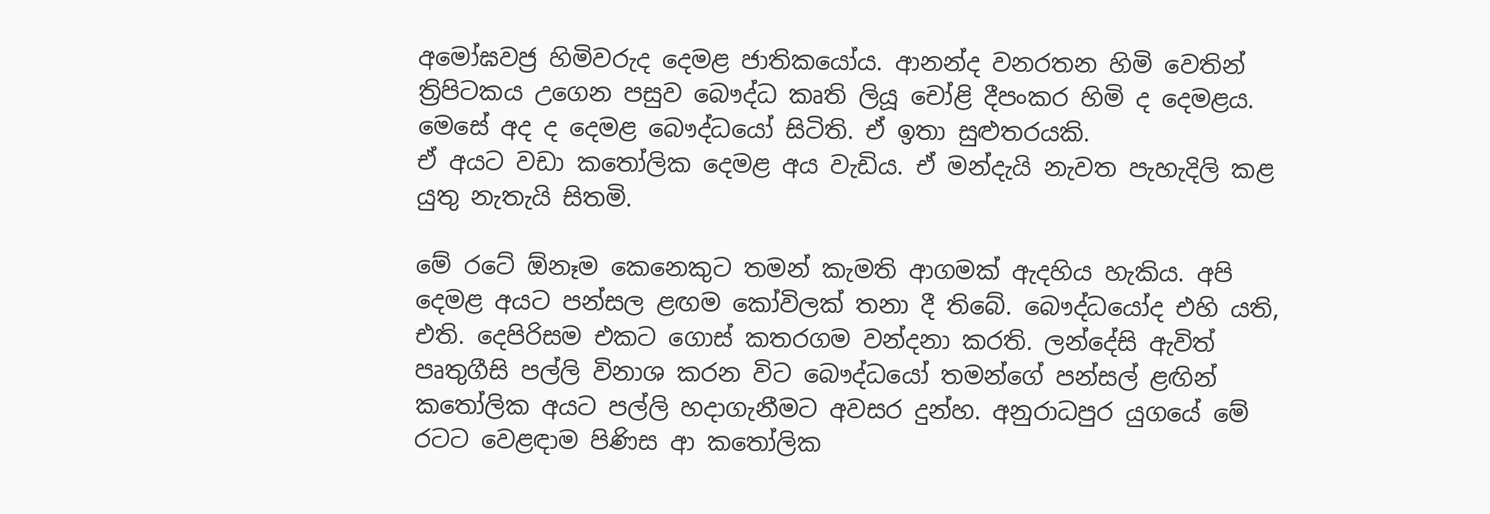අමෝඝවජ්‍ර හිමිවරුද දෙමළ ජාතිකයෝය. ආනන්ද වනරතන හිමි වෙතින් ත්‍රිපිටකය උගෙන පසුව බෞද්ධ කෘති ලියූ චෝළි දීපංකර හිමි ද දෙමළය. මෙසේ අද ද දෙමළ බෞද්ධයෝ සිටිති. ඒ ඉතා සුළුතරයකි.
ඒ අයට වඩා ක‍තෝලික දෙමළ අය වැඩිය. ඒ මන්දැයි නැවත පැහැදිලි කළ යුතු නැතැයි සිතමි.

මේ රටේ ඕනෑම කෙනෙකුට තමන් කැමති ආගමක් ඇදහිය හැකිය. අපි දෙමළ අයට පන්සල ළඟම කෝවිලක් තනා දී තිබේ. බෞද්ධයෝද එහි යති, එති. දෙපිරිසම එකට ගොස් කතරගම වන්දනා කරති. ලන්දේසි ඇවිත් පෘතුගීසි පල්ලි විනාශ කරන විට බෞද්ධයෝ තමන්ගේ පන්සල් ළඟින් කතෝලික අයට පල්ලි හදාගැනීමට අවසර දුන්හ. අනුරාධපුර යුග‍යේ මේ රටට වෙළඳාම පිණිස ආ ක‍තෝලික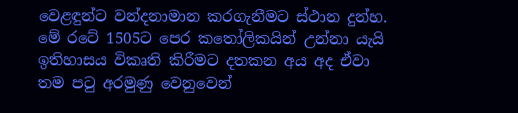වෙළඳුන්ට වන්දනාමාන කරගැනීමට ස්ථාන දුන්හ. මේ රටේ 1505ට පෙර ක‍‍තෝලිකයින් උන්නා යැයි ඉතිහාසය විකෘති කිරීමට දතකන අය අද ඒවා තම පටු අරමුණු වෙනුවෙන්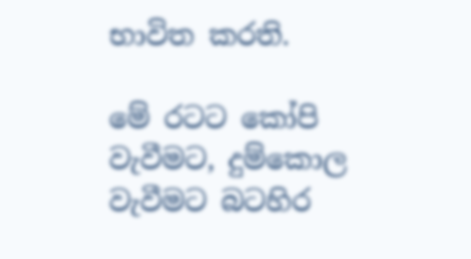භාවිත කරති.

මේ රටට ‍කෝපි වැවීමට, දුම්‍කොල වැවීමට බටහිර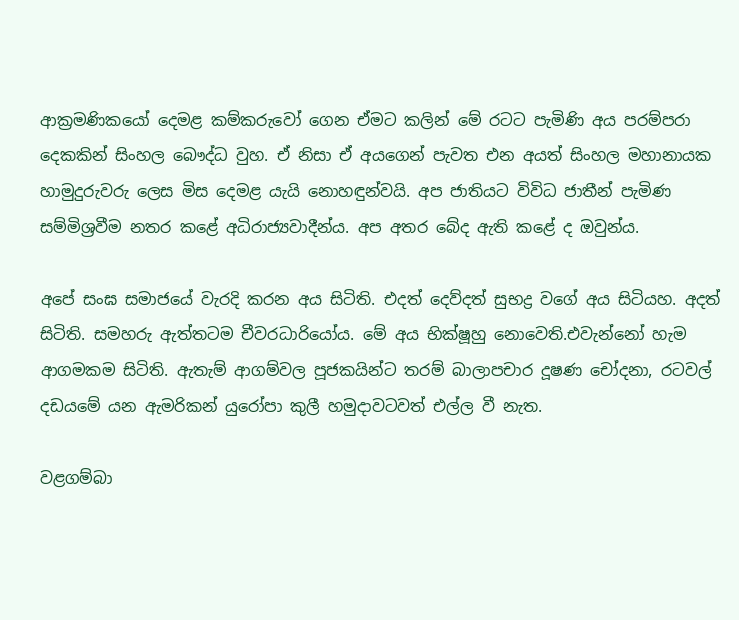ආක්‍රමණිකයෝ දෙමළ කම්කරුවෝ ගෙන ඒමට කලින් මේ රටට පැමිණි අය පරම්පරා දෙකකින් සිංහල බෞද්ධ වුහ. ඒ නිසා ඒ අයගෙන් පැවත එන අයත් සිංහල මහානායක හාමුදුරුවරු ලෙස මිස දෙමළ යැයි නොහඳුන්වයි. අප ජාතියට විවිධ ජාතීන් පැමිණ සම්මිශ්‍රවීම නතර කළේ අධිරාජ්‍යවාදීන්ය. අප අතර බේද ඇති කළේ ද ඔවුන්ය.

අපේ සංඝ සමාජයේ වැරදි කරන අය සිටිති. එදත් දෙව්දත් සුභද්‍ර වගේ අය සිටියහ. අදත් සිටිති. සමහරු ඇත්තටම චීවරධාරියෝය. මේ අය භික්ෂූහු නොවෙති.එවැන්නෝ හැම ආගමකම සිටිති. ඇතැම් ආගම්වල පූජකයින්ට තරම් බාලාපචාර ‍‍දූෂණ චෝදනා, රටවල් දඩයමේ යන ඇමරිකන් යුරෝපා කුලී හමුදාවටවත් එල්ල වී නැත.

වළගම්බා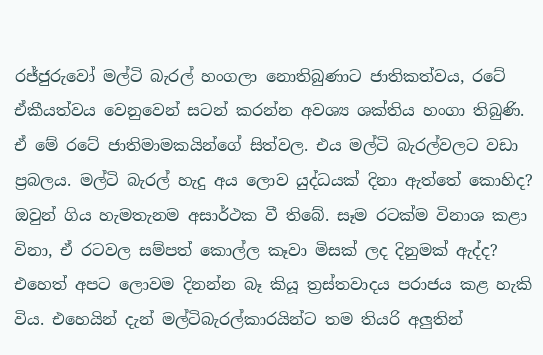රජ්ජුරුවෝ මල්ටි බැරල් හංගලා නොතිබුණාට ජාතිකත්වය, රටේ ඒකීයත්වය වෙනුවෙන් සටන් කරන්න අවශ්‍ය ශක්තිය හංගා තිබුණි. ඒ මේ රටේ ජාතිමාමකයින්ගේ සිත්වල. එය මල්ටි බැරල්වලට වඩා ප්‍රබලය. මල්ටි බැරල් හැදු අය ලොව යුද්ධයක් දිනා ඇත්තේ කොහිද? ඔවුන් ගිය හැමතැනම අසාර්ථක වී තිබේ. සෑම රටක්ම විනාශ කළා විනා, ඒ රටවල සම්පත් කොල්ල කෑවා මිසක් ලද දිනුමක් ඇද්ද? එහෙත් අපට ලොවම දිනන්න බෑ කියූ ත්‍රස්තවාදය පරාජය කළ හැකි විය. එහෙයින් දැන් මල්ටිබැරල්කාරයින්ට තම තියරි අලුතින්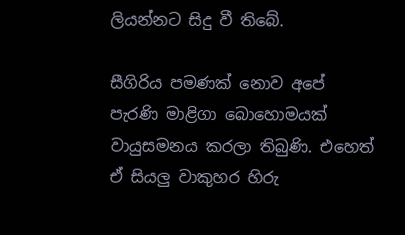ලියන්නට සිදු වී තිබේ.

සීගිරිය පමණක් නොව අපේ පැරණි මාළිගා බොහොමයක් වායුසමනය කරලා තිබුණි. එහෙත් ඒ සියලු වාකුහර හිරු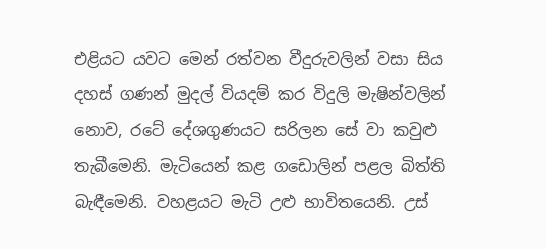එළියට යවට මෙන් රත්වන වීදුරුවලින් වසා සිය දහස් ගණන් මුදල් වියදම් කර විදුලි මැෂින්වලින් නොව, රටේ දේශගුණයට සරිලන සේ වා කවුළු තැබීමෙනි. මැටියෙන් කළ ගඩොලින් පළල බිත්ති බැඳීමෙනි. වහළයට මැටි උළු භාවිතයෙනි. උස්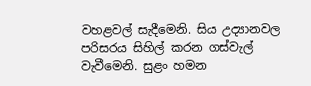වහළවල් සැදීමෙනි. සිය උද්‍යානවල පරිසරය සිහිල් කරන ගස්වැල් වැවීමෙනි. සුළං හමන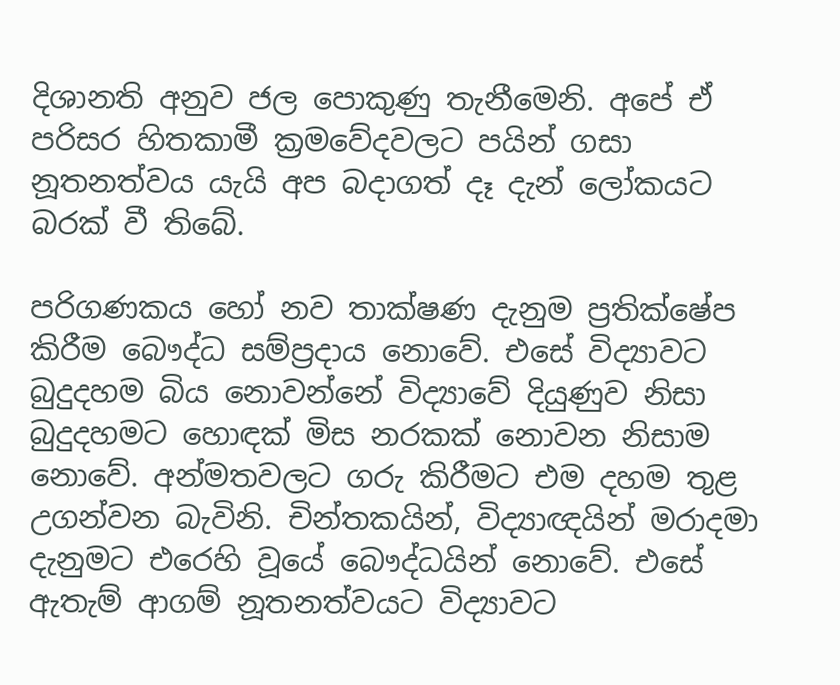දිශානති අනුව ජල පොකුණු තැනීමෙනි. අපේ ඒ පරිසර හිතකාමී ක්‍රමවේදවලට පයින් ගසා නූතනත්වය යැයි අප බදාගත් දෑ දැන් ලෝකයට බරක් වී තිබේ.

පරිගණකය හෝ නව තාක්ෂණ දැනුම ප්‍රතික්ෂේප කිරීම බෞද්ධ සම්ප්‍රදාය නොවේ. එසේ විද්‍යාවට බුදුදහම බිය නොවන්නේ විද්‍යාවේ දියුණුව නිසා බුදුදහමට හොඳක් මිස නරකක් නොවන නිසාම නොවේ. අන්මතවලට ගරු කිරීමට එම දහම තුළ උගන්වන බැවිනි. චින්තකයින්, විද්‍යාඥයින් මරාදමා දැනුමට එරෙහි වූයේ බෞද්ධයින් නොවේ. එසේ ඇතැම් ආගම් නූතනත්වයට විද්‍යාවට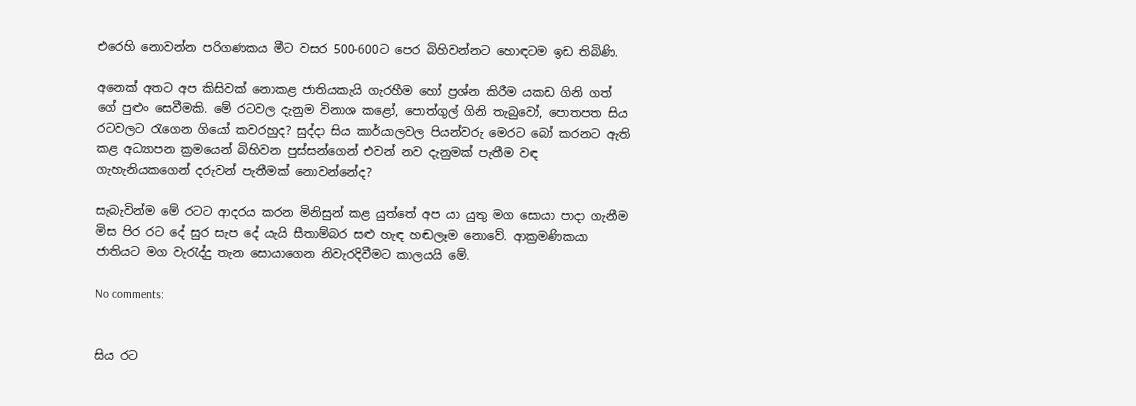එරෙහි නොවන්න පරිගණකය මීට වසර 500-600ට පෙර බිහිවන්නට හොඳටම ඉඩ තිබිණි.

අනෙක් අතට අප කිසිවක් නොකළ ජාතියකැයි ගැරහීම හෝ ප්‍රශ්න කිරීම යකඩ ගිනි ගත් ගේ පුළුං සෙවීමකි. මේ රටවල දැනුම විනාශ කළෝ, පොත්ගුල් ගිනි තැබුවෝ, පොතපත සිය රටවලට රැගෙන ගියෝ කවරහුද? සුද්දා සිය කාර්යාලවල පියන්වරු මෙරට බෝ කරනට ඇති කළ අධ්‍යාපන ක්‍රමයෙන් බිහිවන පුස්සන්ගෙන් එවන් නව දැනුමක් පැතීම වඳ ගැහැනියකගෙන් දරුවන් පැතීමක් නොවන්නේද?

සැබැවින්ම මේ රටට ආදරය කරන මිනිසුන් කළ යුත්තේ අප යා යුතු මග සොයා පාදා ගැනීම මිස පිර රට දේ සුර සැප දේ යැයි සීතාම්බර සළු හැඳ හඬලෑම නොවේ. ආක්‍රමණිකයා ජාතියට මග වැරැද්දු තැන සොයාගෙන නිවැරදිවීමට කාලයයි මේ.

No comments:


සිය රට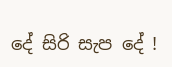දේ සිරි සැප දේ !